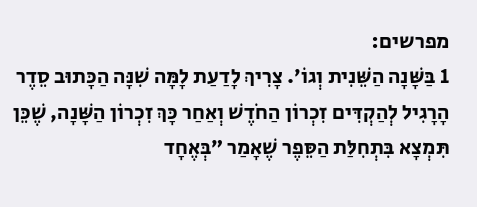מפרשים:
1 בַּשָּׁנָה הַשֵּׁנִית וְגוֹ׳. צָרִיךְ לָדַעַת לָמָּה שִׁנָּה הַכָּתוּב סֵדֶר הָרָגִיל לְהַקְדִּים זִכְרוֹן הַחֹדֶשׁ וְאַחַר כָּךְ זִכְרוֹן הַשָּׁנָה, שֶׁכֵּן תִּמְצָא בִּתְחִלַּת הַסֵּפֶר שֶׁאָמַר ״בְּאֶחָד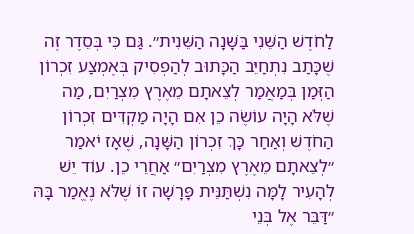לַחֹדֶשׁ הַשֵּׁנִי בַּשָּׁנָה הַשֵּׁנִית״. גַּם כִּי בְּסֵדֶר זֶה שֶׁכָּתַב נִתְחַיֵּב הַכָּתוּב לְהַפְסִיק בְּאֶמְצַע זִכְרוֹן הַזְּמַן בְּמַאֲמַר לְצֵאתָם מֵאֶרֶץ מִצְרַיִם, מַה שֶׁלֹּא הָיָה עוֹשֶׂה כֵן אִם הָיָה מַקְדִּים זִכְרוֹן הַחֹדֶשׁ וְאַחַר כָּךְ זִכְרוֹן הַשָּׁנָה, שֶׁאָז יֹאמַר ״לְצֵאתָם מֵאֶרֶץ מִצְרַיִם״ אַחֲרֵי כֵן. עוֹד יֵשׁ לְהָעִיר לָמָּה נִשְׁתַּנֵּית פָּרָשָׁה זוֹ שֶׁלֹּא נֶאֱמַר בָּהּ ״דַּבֵּר אֶל בְּנֵי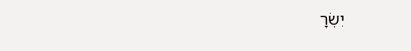יִשְׂרָ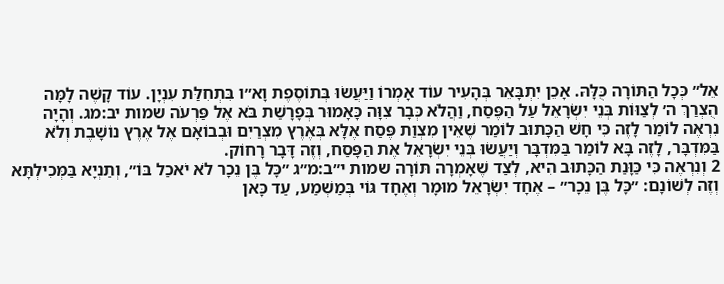אֵל״ כְּכָל הַתּוֹרָה כֻּלָּהּ. אָכֵן יִתְבָּאֵר בְּהָעִיר עוֹד אָמְרוֹ וַיַּעֲשׂוּ בְּתוֹסֶפֶת וָא״ו בִּתְחִלַּת עִנְיָן. עוֹד קָשֶׁה לָמָּה הֻצְרַךְ ה׳ לְצַוּוֹת בְּנֵי יִשְׂרָאֵל עַל הַפֶּסַח, וַהֲלֹא כְּבָר צִוָּה כָּאָמוּר בְּפָרָשַׁת בֹּא אֶל פַּרְעֹה שמות יב:מג. וְהָיָה נִרְאֶה לוֹמַר לָזֶה כִּי חָשׁ הַכָּתוּב לוֹמַר שֶׁאֵין מִצְוַת פֶּסַח אֶלָּא בְּאֶרֶץ מִצְרַיִם וּבְבוֹאָם אֶל אֶרֶץ נוֹשָׁבֶת וְלֹא בַּמִּדְבָּר, לָזֶה בָּא לוֹמַר בַּמִּדְבָּר וְיַעֲשׂוּ בְּנֵי יִשְׂרָאֵל אֶת הַפָּסַח, וְזֶה דָּבָר רָחוֹק.
2 וְנִרְאֶה כִּי כַּוָּנַת הַכָּתוּב הִיא, לְצַד שֶׁאָמְרָה תּוֹרָה שמות י״ב:מ״ג ״כָּל בֶּן נֵכָר לֹא יֹאכַל בּוֹ״, וְתַנְיָא בַּמְּכִילְתָּא וְזֶה לְשׁוֹנָם: ״כָּל בֶּן נֵכָר״ – אֶחָד יִשְׂרָאֵל מוּמָר וְאֶחָד גּוֹי בְּמַשְׁמַע, עַד כָּאן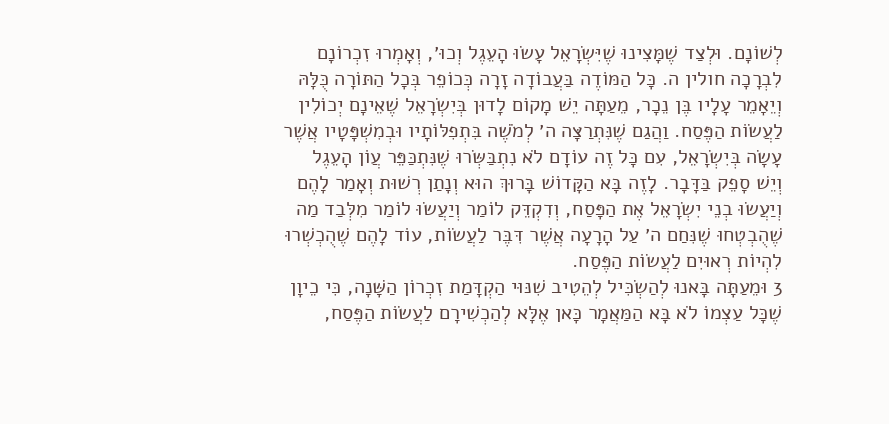לְשׁוֹנָם. וּלְצַד שֶׁמָּצִינוּ שֶׁיִּשְׂרָאֵל עָשׂוּ הָעֵגֶל וְכוּ׳, וְאָמְרוּ זִכְרוֹנָם לִבְרָכָה חולין ה. כָּל הַמּוֹדֶה בַּעֲבוֹדָה זָרָה כְּכוֹפֵר בְּכָל הַתּוֹרָה כֻּלָּהּ וְיֵאָמֵר עָלָיו בֶּן נֵכָר, מֵעַתָּה יֵשׁ מָקוֹם לָדוּן בְּיִשְׂרָאֵל שֶׁאֵינָם יְכוֹלִין לַעֲשׂוֹת הַפֶּסַח. וַהֲגַם שֶׁנִּתְרַצָּה ה׳ לְמֹשֶׁה בִּתְפִלּוֹתָיו וּבְמִשְׁפָּטָיו אֲשֶׁר עָשָׂה בְּיִשְׂרָאֵל, עִם כָּל זֶה עוֹדָם לֹא נִתְבַּשְּׂרוּ שֶׁנִּתְכַּפֵּר עֲוֹן הָעֵגֶל וְיֵשׁ סָפֵק בַּדָּבָר. לָזֶה בָּא הַקָּדוֹשׁ בָּרוּךְ הוּא וְנָתַן רְשׁוּת וְאָמַר לָהֶם וְיַעֲשׂוּ בְנֵי יִשְׂרָאֵל אֶת הַפָּסַח, וְדִקְדֵּק לוֹמַר וְיַעֲשׂוּ לוֹמַר מִלְּבַד מַה שֶׁהֻבְטְחוּ שֶׁנִּחַם ה׳ עַל הָרָעָה אֲשֶׁר דִּבֶּר לַעֲשׂוֹת, עוֹד לָהֶם שֶׁהֻכְשְׁרוּ לִהְיוֹת רְאוּיִם לַעֲשׂוֹת הַפֶּסַח.
3 וּמֵעַתָּה בָּאנוּ לְהַשְׂכִּיל לְהֵטִיב שִׁנּוּי הַקְדָּמַת זִכְרוֹן הַשָּׁנָה, כִּי כֵיוָן שֶׁכָּל עַצְמוֹ לֹא בָּא הַמַּאֲמָר כָּאן אֶלָּא לְהַכְשִׁירָם לַעֲשׂוֹת הַפֶּסַח,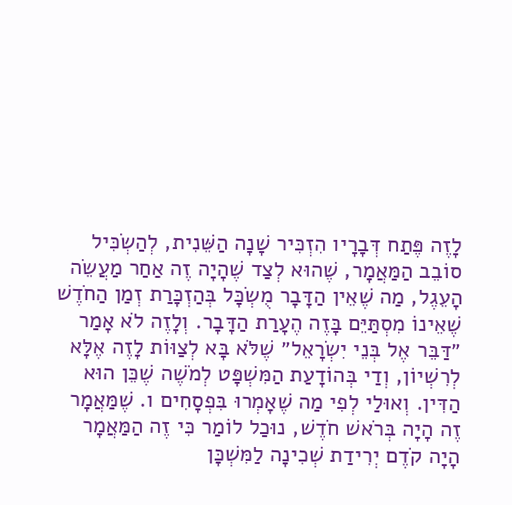לָזֶה פֶּתַח דְּבָרָיו הִזְכִּיר שָׁנָה הַשֵּׁנִית, לְהַשְׂכִּיל סוֹבֵב הַמַּאֲמָר, שֶׁהוּא לְצַד שֶׁהָיָה זֶה אַחַר מַעֲשֵׂה הָעֵגֶל, מַה שֶׁאֵין הַדָּבָר מֻשְׂכָּל בְּהַזְכָּרַת זְמַן הַחֹדֶשׁ שֶׁאֵינוֹ מִסְתַּיֵּם בָּזֶה הֶעָרַת הַדָּבָר. וְלָזֶה לֹא אָמַר ״דַּבֵּר אֶל בְּנֵי יִשְׂרָאֵל״ שֶׁלֹּא בָּא לְצַוּוֹת לָזֶה אֶלָּא לְרִשְׁיוֹן, וְדַי בְּהוֹדָעַת הַמִּשְׁפָּט לְמֹשֶׁה שֶׁכֵּן הוּא הַדִּין. וְאוּלַי לְפִי מַה שֶׁאָמְרוּ בִּפְסָחִים ו. שֶׁמַּאֲמָר זֶה הָיָה בְּרֹאשׁ חֹדֶשׁ, נוּכַל לוֹמַר כִּי זֶה הַמַּאֲמָר הָיָה קֹדֶם יְרִידַת שְׁכִינָה לַמִּשְׁכָּן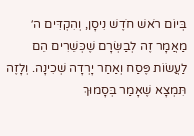בְּיוֹם רֹאשׁ חֹדֶשׁ נִיסָן, וְהִקְדִּים ה׳ מַאֲמָר זֶה לְבַשְּׂרָם שֶׁכְּשֵׁרִים הֵם לַעֲשׂוֹת פֶּסַח וְאַחַר יָרְדָה שְׁכִינָה. וְלָזֶה תִּמְצָא שֶׁאָמַר בְּסָמוּךְ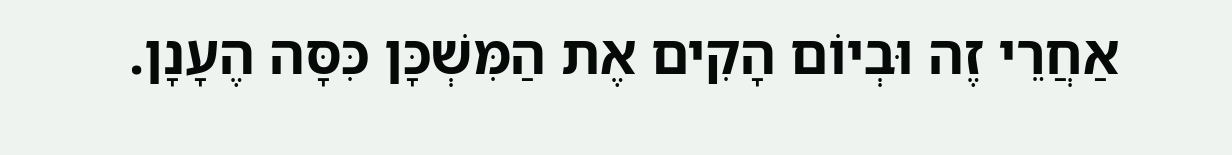אַחֲרֵי זֶה וּבְיוֹם הָקִים אֶת הַמִּשְׁכָּן כִּסָּה הֶעָנָן.